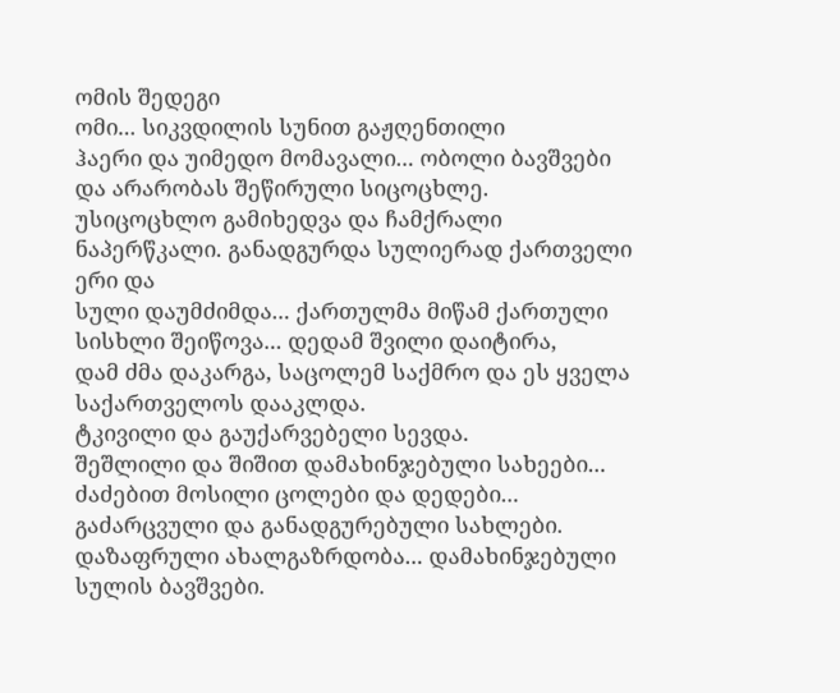ომის შედეგი
ომი... სიკვდილის სუნით გაჟღენთილი
ჰაერი და უიმედო მომავალი... ობოლი ბავშვები და არარობას შეწირული სიცოცხლე.
უსიცოცხლო გამიხედვა და ჩამქრალი ნაპერწკალი. განადგურდა სულიერად ქართველი ერი და
სული დაუმძიმდა... ქართულმა მიწამ ქართული სისხლი შეიწოვა... დედამ შვილი დაიტირა,
დამ ძმა დაკარგა, საცოლემ საქმრო და ეს ყველა საქართველოს დააკლდა.
ტკივილი და გაუქარვებელი სევდა.
შეშლილი და შიშით დამახინჯებული სახეები... ძაძებით მოსილი ცოლები და დედები...
გაძარცვული და განადგურებული სახლები. დაზაფრული ახალგაზრდობა... დამახინჯებული
სულის ბავშვები.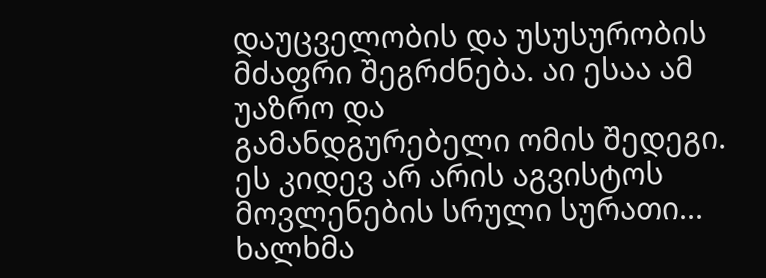დაუცველობის და უსუსურობის მძაფრი შეგრძნება. აი ესაა ამ უაზრო და
გამანდგურებელი ომის შედეგი.
ეს კიდევ არ არის აგვისტოს
მოვლენების სრული სურათი... ხალხმა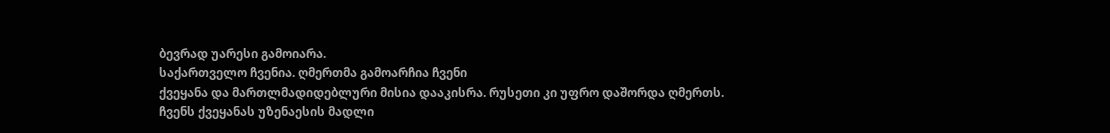ბევრად უარესი გამოიარა.
საქართველო ჩვენია. ღმერთმა გამოარჩია ჩვენი
ქვეყანა და მართლმადიდებლური მისია დააკისრა. რუსეთი კი უფრო დაშორდა ღმერთს.
ჩვენს ქვეყანას უზენაესის მადლი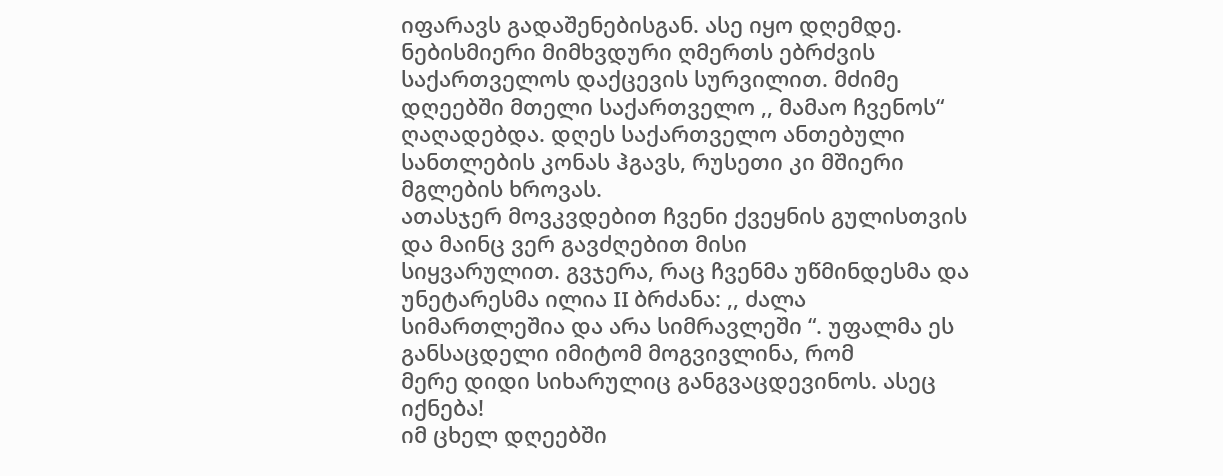იფარავს გადაშენებისგან. ასე იყო დღემდე.
ნებისმიერი მიმხვდური ღმერთს ებრძვის საქართველოს დაქცევის სურვილით. მძიმე
დღეებში მთელი საქართველო ,, მამაო ჩვენოს“ ღაღადებდა. დღეს საქართველო ანთებული
სანთლების კონას ჰგავს, რუსეთი კი მშიერი მგლების ხროვას.
ათასჯერ მოვკვდებით ჩვენი ქვეყნის გულისთვის და მაინც ვერ გავძღებით მისი
სიყვარულით. გვჯერა, რაც ჩვენმა უწმინდესმა და უნეტარესმა ილია II ბრძანა: ,, ძალა
სიმართლეშია და არა სიმრავლეში “. უფალმა ეს განსაცდელი იმიტომ მოგვივლინა, რომ
მერე დიდი სიხარულიც განგვაცდევინოს. ასეც იქნება!
იმ ცხელ დღეებში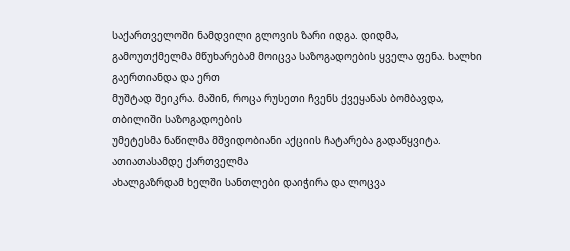საქართველოში ნამდვილი გლოვის ზარი იდგა. დიდმა,
გამოუთქმელმა მწუხარებამ მოიცვა საზოგადოების ყველა ფენა. ხალხი გაერთიანდა და ერთ
მუშტად შეიკრა. მაშინ, როცა რუსეთი ჩვენს ქვეყანას ბომბავდა, თბილიში საზოგადოების
უმეტესმა ნაწილმა მშვიდობიანი აქციის ჩატარება გადაწყვიტა. ათიათასამდე ქართველმა
ახალგაზრდამ ხელში სანთლები დაიჭირა და ლოცვა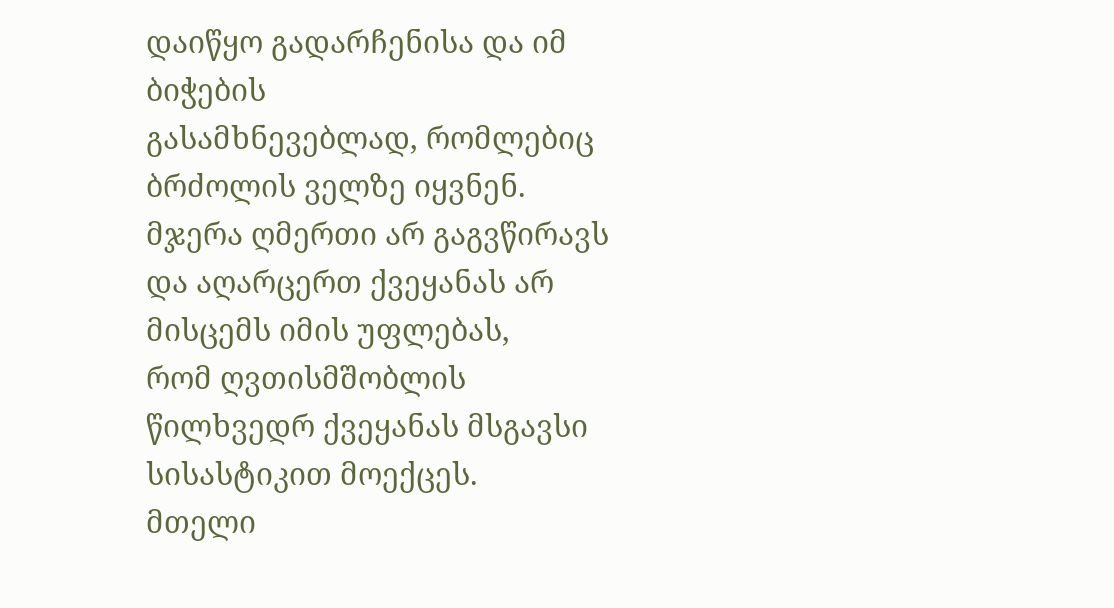დაიწყო გადარჩენისა და იმ ბიჭების
გასამხნევებლად, რომლებიც ბრძოლის ველზე იყვნენ.
მჯერა ღმერთი არ გაგვწირავს და აღარცერთ ქვეყანას არ მისცემს იმის უფლებას,
რომ ღვთისმშობლის წილხვედრ ქვეყანას მსგავსი სისასტიკით მოექცეს.
მთელი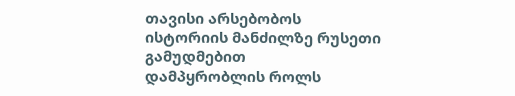თავისი არსებობოს ისტორიის მანძილზე რუსეთი გამუდმებით
დამპყრობლის როლს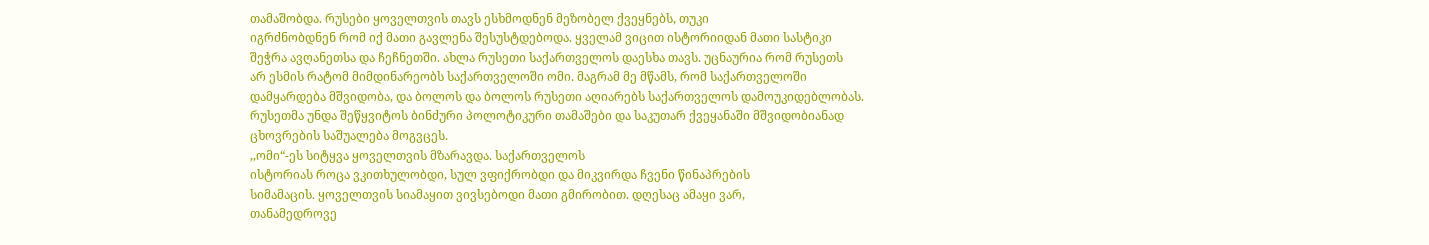თამაშობდა. რუსები ყოველთვის თავს ესხმოდნენ მეზობელ ქვეყნებს, თუკი
იგრძნობდნენ რომ იქ მათი გავლენა შესუსტდებოდა. ყველამ ვიცით ისტორიიდან მათი სასტიკი
შეჭრა ავღანეთსა და ჩეჩნეთში. ახლა რუსეთი საქართველოს დაესხა თავს. უცნაურია რომ რუსეთს
არ ესმის რატომ მიმდინარეობს საქართველოში ომი. მაგრამ მე მწამს, რომ საქართველოში
დამყარდება მშვიდობა, და ბოლოს და ბოლოს რუსეთი აღიარებს საქართველოს დამოუკიდებლობას.
რუსეთმა უნდა შეწყვიტოს ბინძური პოლოტიკური თამაშები და საკუთარ ქვეყანაში მშვიდობიანად
ცხოვრების საშუალება მოგვცეს.
,,ომი“-ეს სიტყვა ყოველთვის მზარავდა. საქართველოს
ისტორიას როცა ვკითხულობდი, სულ ვფიქრობდი და მიკვირდა ჩვენი წინაპრების
სიმამაცის. ყოველთვის სიამაყით ვივსებოდი მათი გმირობით. დღესაც ამაყი ვარ,
თანამედროვე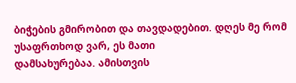ბიჭების გმირობით და თავდადებით. დღეს მე რომ უსაფრთხოდ ვარ, ეს მათი
დამსახურებაა. ამისთვის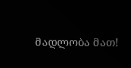მადლობა მათ!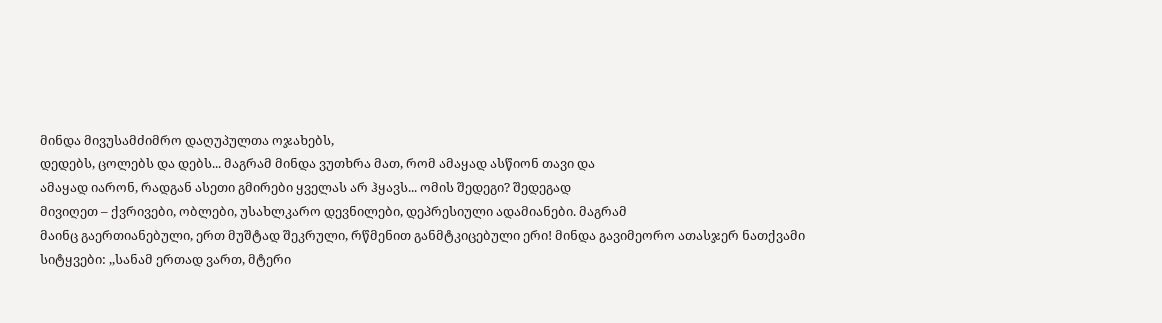მინდა მივუსამძიმრო დაღუპულთა ოჯახებს,
დედებს, ცოლებს და დებს... მაგრამ მინდა ვუთხრა მათ, რომ ამაყად ასწიონ თავი და
ამაყად იარონ, რადგან ასეთი გმირები ყველას არ ჰყავს... ომის შედეგი? შედეგად
მივიღეთ – ქვრივები, ობლები, უსახლკარო დევნილები, დეპრესიული ადამიანები. მაგრამ
მაინც გაერთიანებული, ერთ მუშტად შეკრული, რწმენით განმტკიცებული ერი! მინდა გავიმეორო ათასჯერ ნათქვამი
სიტყვები: ,,სანამ ერთად ვართ, მტერი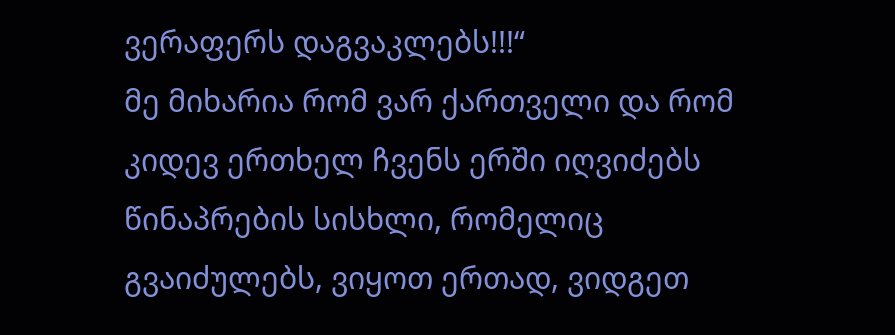ვერაფერს დაგვაკლებს!!!“
მე მიხარია რომ ვარ ქართველი და რომ კიდევ ერთხელ ჩვენს ერში იღვიძებს
წინაპრების სისხლი, რომელიც გვაიძულებს, ვიყოთ ერთად, ვიდგეთ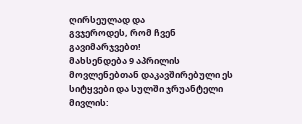ღირსეულად და
გვჯეროდეს, რომ ჩვენ გავიმარჯვებთ!
მახსენდება 9 აპრილის მოვლენებთან დაკავშირებული ეს სიტყვები და სულში ჯრუანტელი მივლის: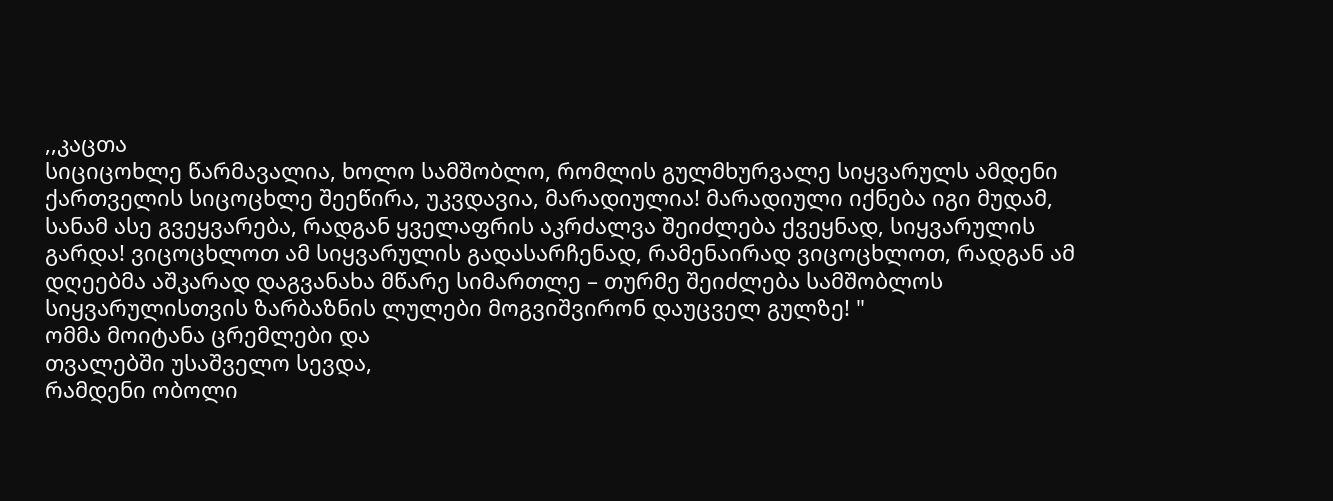,,კაცთა
სიციცოხლე წარმავალია, ხოლო სამშობლო, რომლის გულმხურვალე სიყვარულს ამდენი
ქართველის სიცოცხლე შეეწირა, უკვდავია, მარადიულია! მარადიული იქნება იგი მუდამ,
სანამ ასე გვეყვარება, რადგან ყველაფრის აკრძალვა შეიძლება ქვეყნად, სიყვარულის
გარდა! ვიცოცხლოთ ამ სიყვარულის გადასარჩენად, რამენაირად ვიცოცხლოთ, რადგან ამ
დღეებმა აშკარად დაგვანახა მწარე სიმართლე – თურმე შეიძლება სამშობლოს
სიყვარულისთვის ზარბაზნის ლულები მოგვიშვირონ დაუცველ გულზე! "
ომმა მოიტანა ცრემლები და
თვალებში უსაშველო სევდა,
რამდენი ობოლი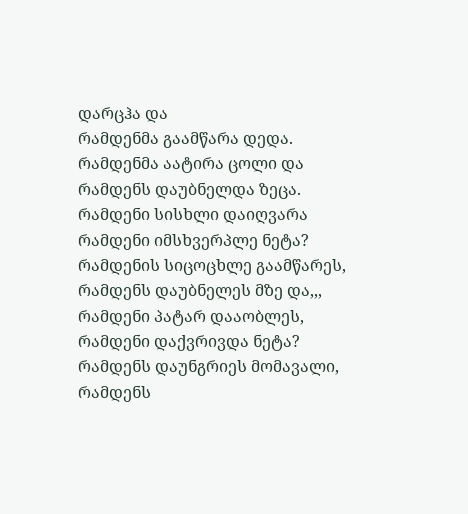დარცჰა და
რამდენმა გაამწარა დედა.
რამდენმა აატირა ცოლი და
რამდენს დაუბნელდა ზეცა.
რამდენი სისხლი დაიღვარა
რამდენი იმსხვერპლე ნეტა?
რამდენის სიცოცხლე გაამწარეს,
რამდენს დაუბნელეს მზე და,,,
რამდენი პატარ დააობლეს,
რამდენი დაქვრივდა ნეტა?
რამდენს დაუნგრიეს მომავალი,
რამდენს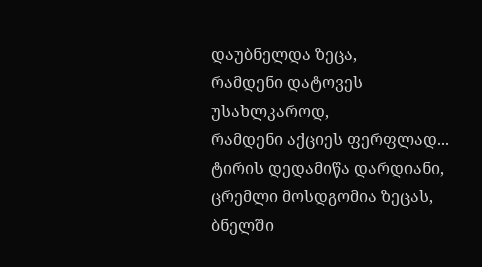დაუბნელდა ზეცა,
რამდენი დატოვეს უსახლკაროდ,
რამდენი აქციეს ფერფლად...
ტირის დედამიწა დარდიანი,
ცრემლი მოსდგომია ზეცას,
ბნელში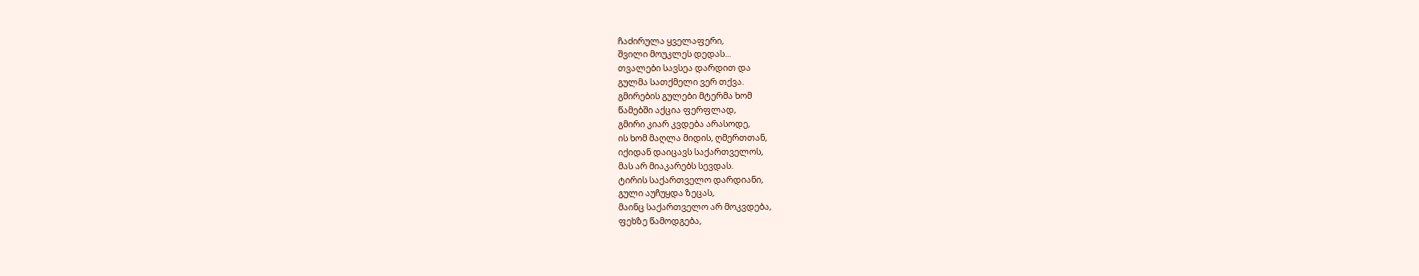ჩაძირულა ყველაფერი,
შვილი მოუკლეს დედას...
თვალები სავსეა დარდით და
გულმა სათქმელი ვერ თქვა.
გმირების გულები მტერმა ხომ
წამებში აქცია ფერფლად,
გმირი კიარ კვდება არასოდე,
ის ხომ მაღლა მიდის, ღმერთთან,
იქიდან დაიცავს საქართველოს,
მას არ მიაკარებს სევდას.
ტირის საქართველო დარდიანი,
გული აუჩუყდა ზეცას,
მაინც საქართველო არ მოკვდება,
ფეხზე წამოდგება,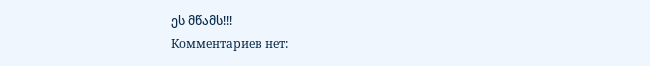ეს მწამს!!!
Комментариев нет: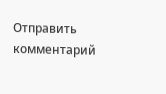Отправить комментарий